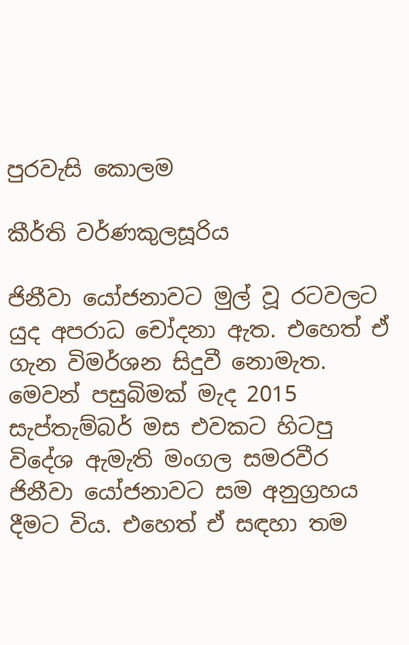පුරවැසි කොලම

කීර්ති වර්ණකුලසූරිය

ජිනීවා යෝජනාවට මුල් වූ රටවලට යුද අපරාධ චෝදනා ඇත. එහෙත් ඒ ගැන විමර්ශන සිදුවී නොමැත. මෙවන් පසුබිමක් මැද 2015 සැප්තැම්බර් මස එවකට හිටපු විදේශ ඇමැති මංගල සමරවීර ජිනීවා යෝජනාවට සම අනුග්‍රහය දීමට විය. එහෙත් ඒ සඳහා තම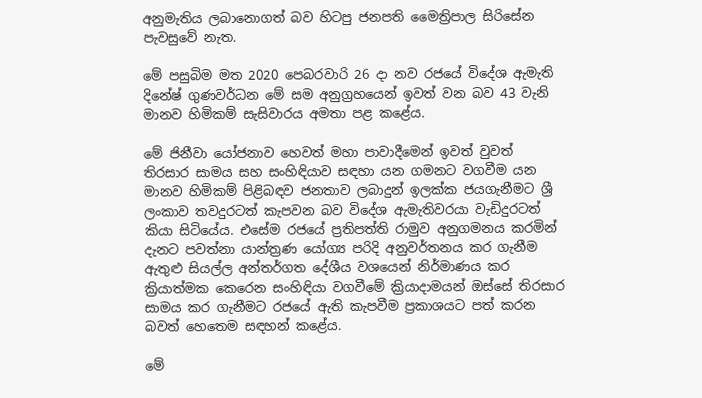අනුමැතිය ලබානොගත් බව හිටපු ජනපති මෛත්‍රිපාල සිරිසේන පැවසුවේ නැත.

මේ පසුබිම මත 2020 පෙබරවාරි 26 දා නව රජයේ විදේශ ඇමැති දිනේෂ් ගුණවර්ධන මේ සම අනුග්‍රහයෙන් ඉවත් වන බව 43 වැනි මානව හිමිකම් සැසිවාරය අමතා පළ කළේය.

මේ ජිනීවා යෝජනාව හෙවත් මහා පාවාදීමෙන් ඉවත් වුවත් තිරසාර සාමය සහ සංහිඳියාව සඳහා යන ගමනට වගවීම යන මානව හිමිකම් පිළිබඳව ජනතාව ලබාදුන් ඉලක්ක ජයගැනීමට ශ්‍රී ලංකාව තවදුරටත් කැපවන බව විදේශ ඇමැතිවරයා වැඩිදුරටත් කියා සිටියේය. එසේම රජයේ ප්‍රතිපත්ති රාමුව අනුගමනය කරමින් දැනට පවත්නා යාන්ත්‍රණ යෝග්‍ය පරිදි අනුවර්තනය කර ගැනීම ඇතුළු සියල්ල අන්තර්ගත දේශීය වශයෙන් නිර්මාණය කර ක්‍රියාත්මක කෙරෙන සංහිඳියා වගවීමේ ක්‍රියාදාමයන් ඔස්සේ තිරසාර සාමය කර ගැනීමට රජයේ ඇති කැපවීම ප්‍රකාශයට පත් කරන බවත් හෙතෙම සඳහන් කළේය.

මේ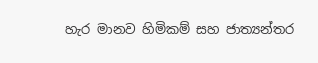හැර මානව හිමිකම් සහ ජාත්‍යන්තර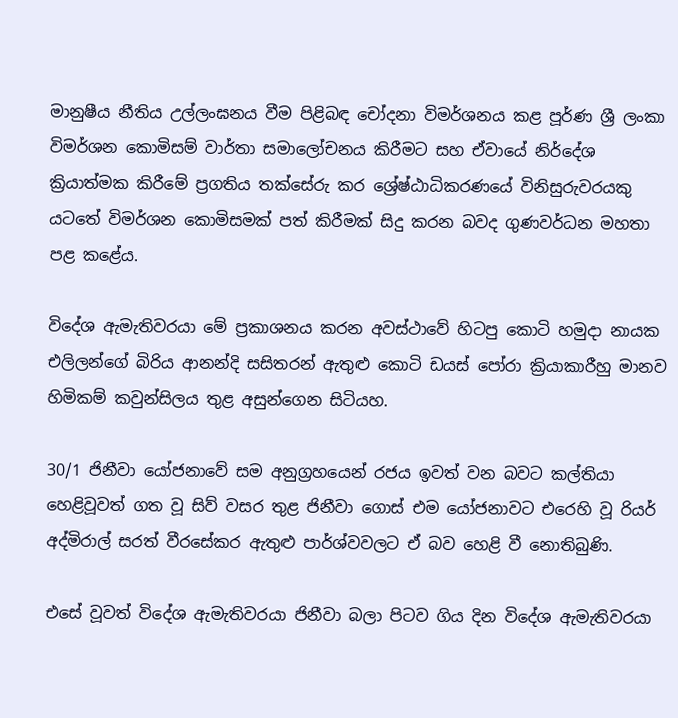මානුෂීය නීතිය උල්ලංඝනය වීම පිළිබඳ චෝදනා විමර්ශනය කළ පූර්ණ ශ්‍රී ලංකා විමර්ශන කොමිසම් වාර්තා සමාලෝචනය කිරීමට සහ ඒවායේ නිර්දේශ ක්‍රියාත්මක කිරීමේ ප්‍රගතිය තක්සේරු කර ශ්‍රේෂ්ඨාධිකරණයේ විනිසුරුවරයකු යටතේ විමර්ශන කොමිසමක් පත් කිරීමක් සිදු කරන බවද ගුණවර්ධන මහතා පළ කළේය.

විදේශ ඇමැතිවරයා මේ ප්‍රකාශනය කරන අවස්ථාවේ හිටපු කොටි හමුදා නායක එලිලන්ගේ බිරිය ආනන්දි සසිතරන් ඇතුළු කොටි ඩයස් පෝරා ක්‍රියාකාරීහු මානව හිමිකම් කවුන්සිලය තුළ අසුන්ගෙන සිටියහ.

30/1 ජිනීවා යෝජනාවේ සම අනුග්‍රහයෙන් රජය ඉවත් වන බවට කල්තියා හෙළිවූවත් ගත වූ සිව් වසර තුළ ජිනීවා ගොස් එම යෝජනාවට එරෙහි වූ රියර් අද්මිරාල් සරත් වීරසේකර ඇතුළු පාර්ශ්වවලට ඒ බව හෙළි වී නොතිබුණි.

එසේ වූවත් විදේශ ඇමැතිවරයා ජිනීවා බලා පිටව ගිය දින විදේශ ඇමැතිවරයා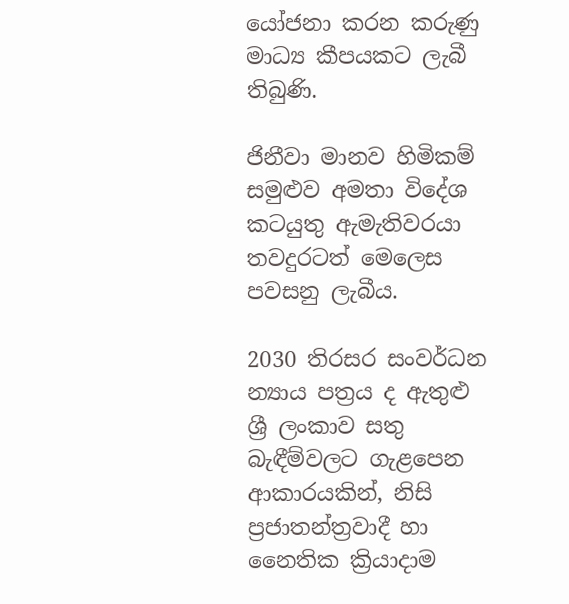යෝජනා කරන කරුණු මාධ්‍ය කීපයකට ලැබී තිබුණි.

ජිනීවා මානව හිමිකම් සමුළුව අමතා විදේශ කටයුතු ඇමැතිවරයා තවදුරටත් මෙලෙස පවසනු ලැබීය.

2030 තිරසර සංවර්ධන න්‍යාය පත්‍රය ද ඇතුළු ශ්‍රී ලංකාව සතු බැඳීම්වලට ගැළපෙන ආකාරයකින්, නිසි ප්‍රජාතන්ත්‍රවාදී හා නෛතික ක්‍රියාදාම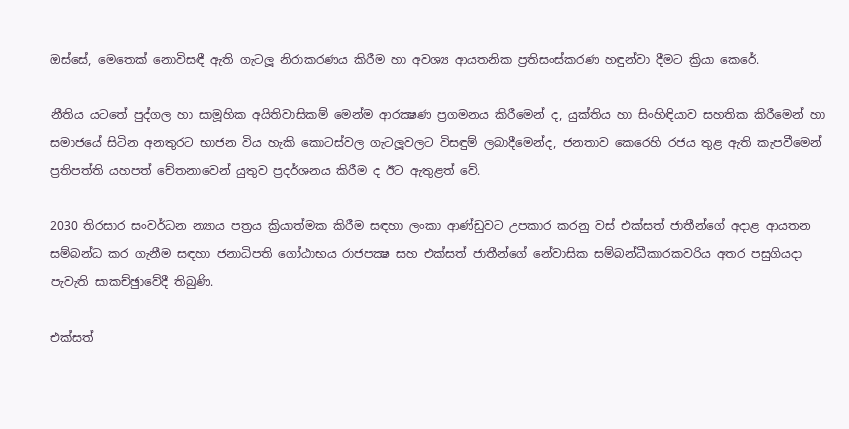ඔස්සේ, මෙතෙක් නොවිසඳී ඇති ගැටලූ නිරාකරණය කිරීම හා අවශ්‍ය ආයතනික ප්‍රතිසංස්කරණ හඳුන්වා දීමට ක්‍රියා කෙරේ.

නීතිය යටතේ පුද්ගල හා සාමූහික අයිතිවාසිකම් මෙන්ම ආරක්‍ෂණ ප්‍රගමනය කිරීමෙන් ද, යුක්තිය හා සිංහිඳියාව සහතික කිරීමෙන් හා සමාජයේ සිටින අනතුරට භාජන විය හැකි කොටස්වල ගැටලූවලට විසඳුම් ලබාදීමෙන්ද, ජනතාව කෙරෙහි රජය තුළ ඇති කැපවීමෙන් ප්‍රතිපත්ති යහපත් චේතනාවෙන් යුතුව ප්‍රදර්ශනය කිරීම ද ඊට ඇතුළත් වේ.

2030 තිරසාර සංවර්ධන න්‍යාය පත්‍රය ක්‍රියාත්මක කිරීම සඳහා ලංකා ආණ්ඩුවට උපකාර කරනු වස් එක්සත් ජාතීන්ගේ අදාළ ආයතන සම්බන්ධ කර ගැනීම සඳහා ජනාධිපති ගෝඨාභය රාජපක්‍ෂ සහ එක්සත් ජාතීන්ගේ නේවාසික සම්බන්ධීකාරකවරිය අතර පසුගියදා පැවැති සාකච්ඡුාවේදී තිබුණි.

එක්සත්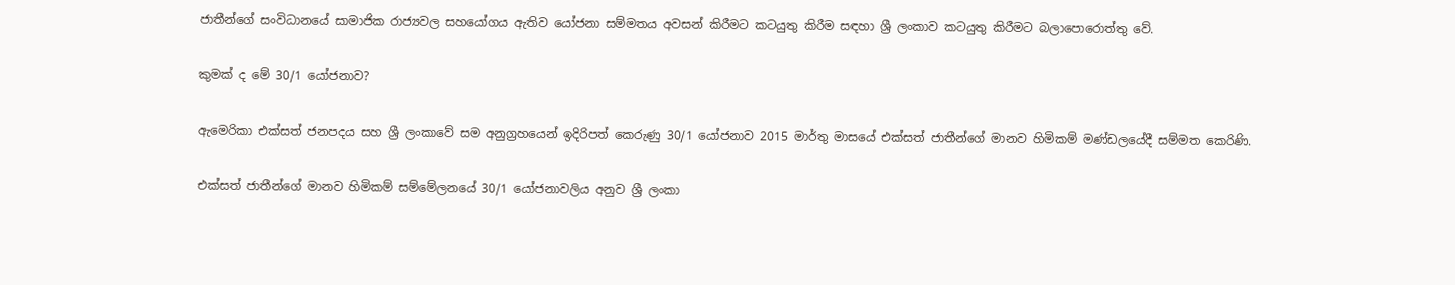ජාතීන්ගේ සංවිධානයේ සාමාජික රාජ්‍යවල සහයෝගය ඇතිව යෝජනා සම්මතය අවසන් කිරීමට කටයුතු කිරීම සඳහා ශ්‍රී ලංකාව කටයුතු කිරීමට බලාපොරොත්තු වේ.

කුමක් ද මේ 30/1 යෝජනාව?

ඇමෙරිකා එක්සත් ජනපදය සහ ශ්‍රී ලංකාවේ සම අනුග්‍රහයෙන් ඉදිරිපත් කෙරුණු 30/1 යෝජනාව 2015 මාර්තු මාසයේ එක්සත් ජාතීන්ගේ මානව හිමිකම් මණ්ඩලයේදී සම්මත කෙරිණි.

එක්සත් ජාතීන්ගේ මානව හිමිකම් සම්මේලනයේ 30/1 යෝජනාවලිය අනුව ශ්‍රී ලංකා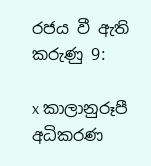රජය වී ඇති කරුණු 9:

x කාලානුරූපී අධිකරණ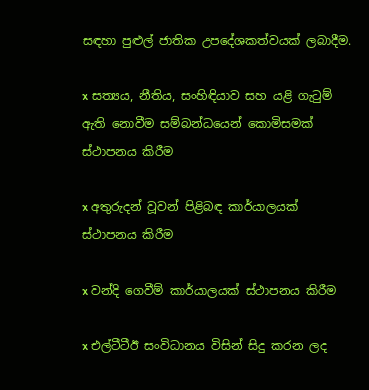සඳහා පුළුල් ජාතික උපදේශකත්වයක් ලබාදීම.

x සත්‍යය, නීතිය, සංහිඳියාව සහ යළි ගැටුම් ඇති නොවීම සම්බන්ධයෙන් කොමිසමක් ස්ථාපනය කිරීම

x අතුරුදන් වූවන් පිළිබඳ කාර්යාලයක් ස්ථාපනය කිරීම

x වන්දි ගෙවීම් කාර්යාලයක් ස්ථාපනය කිරීම

x එල්ටීටීඊ සංවිධානය විසින් සිදු කරන ලද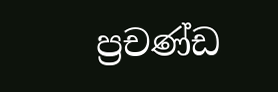ප්‍රචණ්ඩ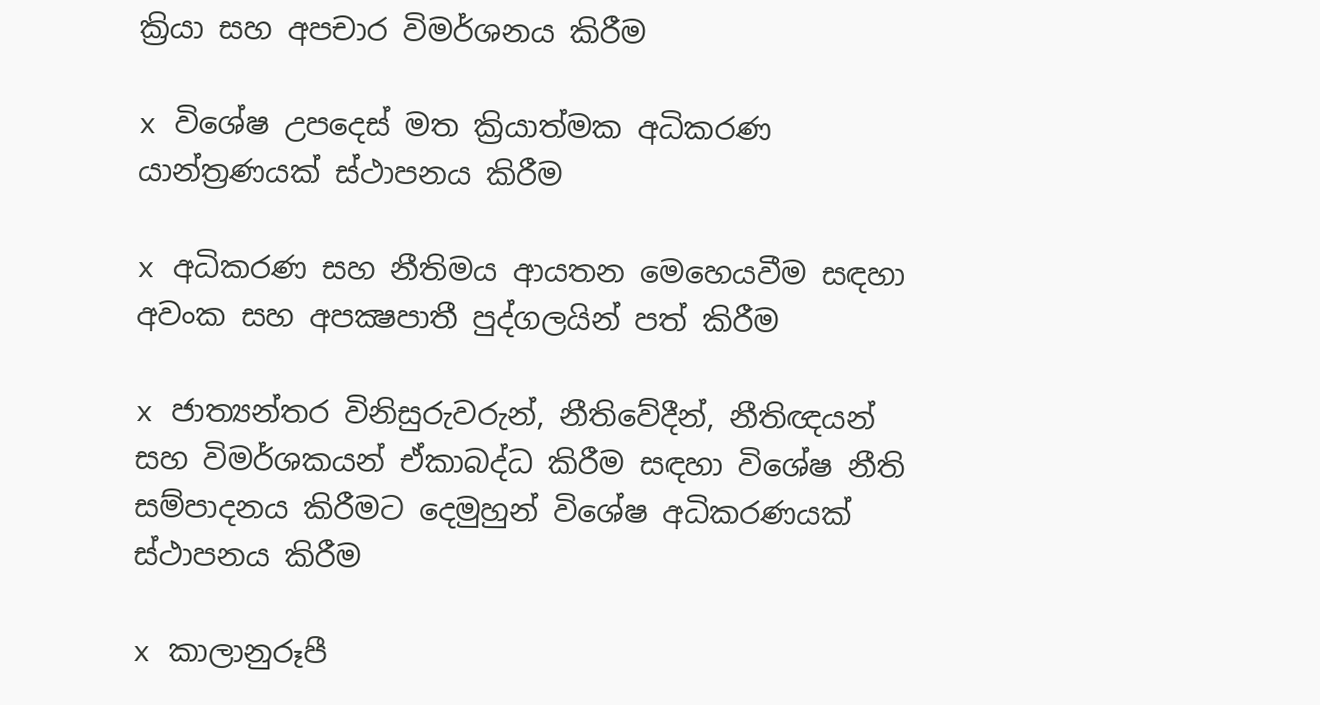ක්‍රියා සහ අපචාර විමර්ශනය කිරීම

x විශේෂ උපදෙස් මත ක්‍රියාත්මක අධිකරණ යාන්ත්‍රණයක් ස්ථාපනය කිරීම

x අධිකරණ සහ නීතිමය ආයතන මෙහෙයවීම සඳහා අවංක සහ අපක්‍ෂපාතී පුද්ගලයින් පත් කිරීම

x ජාත්‍යන්තර විනිසුරුවරුන්, නීතිවේදීන්, නීතිඥයන් සහ විමර්ශකයන් ඒකාබද්ධ කිරීම සඳහා විශේෂ නීති සම්පාදනය කිරීමට දෙමුහුන් විශේෂ අධිකරණයක් ස්ථාපනය කිරීම

x කාලානුරූපී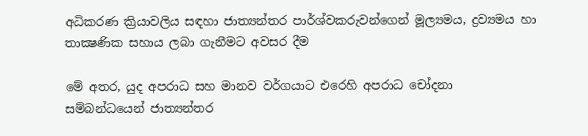අධිකරණ ක්‍රියාවලිය සඳහා ජාත්‍යන්තර පාර්ශ්වකරුවන්ගෙන් මූල්‍යමය, ද්‍රව්‍යමය හා තාක්‍ෂණික සහාය ලබා ගැනීමට අවසර දීම

මේ අතර, යුද අපරාධ සහ මානව වර්ගයාට එරෙහි අපරාධ චෝදනා සම්බන්ධයෙන් ජාත්‍යන්තර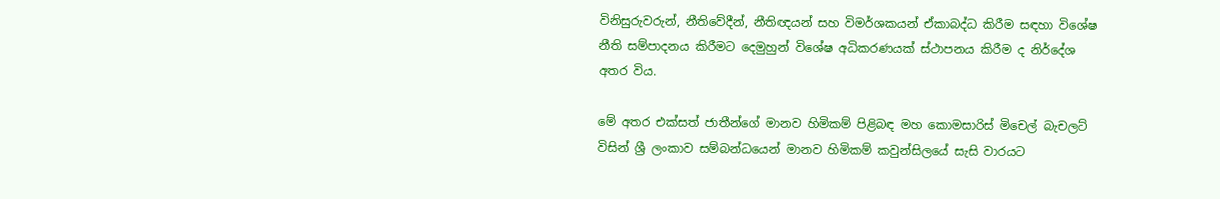විනිසුරුවරුන්, නීතිවේදීන්, නීතිඥයන් සහ විමර්ශකයන් ඒකාබද්ධ කිරීම සඳහා විශේෂ නීති සම්පාදනය කිරීමට දෙමුහුන් විශේෂ අධිකරණයක් ස්ථාපනය කිරීම ද නිර්දේශ අතර විය.

මේ අතර එක්සත් ජාතීන්ගේ මානව හිමිකම් පිළිබඳ මහ කොමසාරිස් මිචෙල් බැචලට් විසින් ශ්‍රී ලංකාව සම්බන්ධයෙන් මානව හිමිකම් කවුන්සිලයේ සැසි වාරයට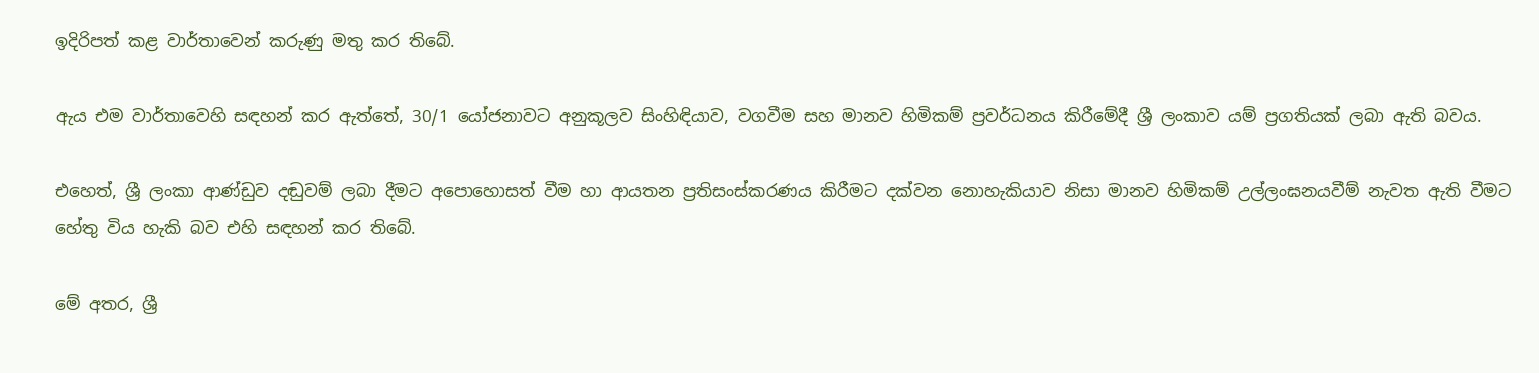ඉදිරිපත් කළ වාර්තාවෙන් කරුණු මතු කර තිබේ.

ඇය එම වාර්තාවෙහි සඳහන් කර ඇත්තේ, 30/1 යෝජනාවට අනුකූලව සිංහිඳියාව, වගවීම සහ මානව හිමිකම් ප්‍රවර්ධනය කිරීමේදී ශ්‍රී ලංකාව යම් ප්‍රගතියක් ලබා ඇති බවය.

එහෙත්, ශ්‍රී ලංකා ආණ්ඩුව දඬුවම් ලබා දීමට අපොහොසත් වීම හා ආයතන ප්‍රතිසංස්කරණය කිරීමට දක්වන නොහැකියාව නිසා මානව හිමිකම් උල්ලංඝනයවීම් නැවත ඇති වීමට හේතු විය හැකි බව එහි සඳහන් කර තිබේ.

මේ අතර, ශ්‍රී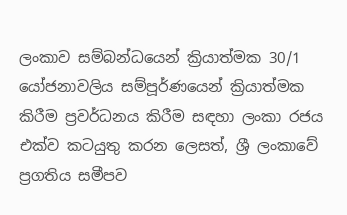ලංකාව සම්බන්ධයෙන් ක්‍රියාත්මක 30/1 යෝජනාවලිය සම්පූර්ණයෙන් ක්‍රියාත්මක කිරීම ප්‍රවර්ධනය කිරීම සඳහා ලංකා රජය එක්ව කටයුතු කරන ලෙසත්, ශ්‍රී ලංකාවේ ප්‍රගතිය සමීපව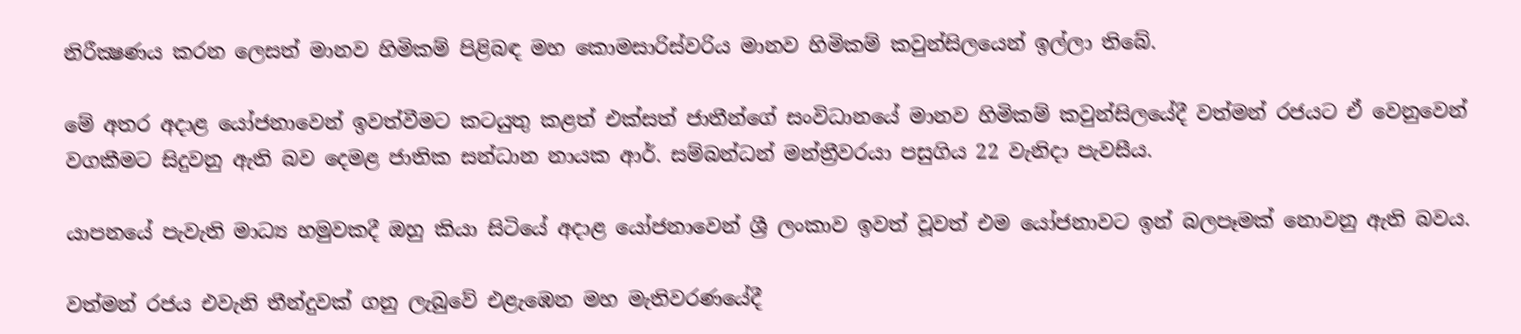නිරීක්‍ෂණය කරන ලෙසත් මානව හිමිකම් පිළිබඳ මහ කොමසාරිස්වරිය මානව හිමිකම් කවුන්සිලයෙන් ඉල්ලා තිබේ.

මේ අතර අදාළ යෝජනාවෙන් ඉවත්වීමට කටයුතු කළත් එක්සත් ජාතීන්ගේ සංවිධානයේ මානව හිමිකම් කවුන්සිලයේදී වත්මන් රජයට ඒ වෙනුවෙන් වගකීමට සිදුවනු ඇති බව දෙමළ ජාතික සන්ධාන නායක ආර්. සම්බන්ධන් මන්ත්‍රීවරයා පසුගිය 22 වැනිදා පැවසීය.

යාපනයේ පැවැති මාධ්‍ය හමුවකදී ඔහු කියා සිටියේ අදාළ යෝජනාවෙන් ශ්‍රී ලංකාව ඉවත් වූවත් එම යෝජනාවට ඉන් බලපෑමක් නොවනු ඇති බවය.

වත්මන් රජය එවැනි තීන්දුවක් ගනු ලැබුවේ එළැඹෙන මහ මැතිවරණයේදී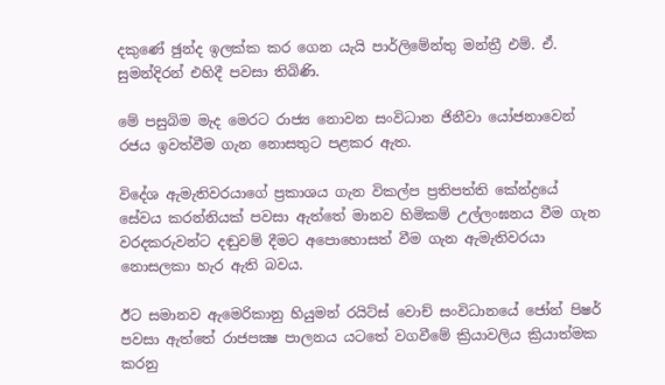දකුණේ ඡුන්ද ඉලක්ක කර ගෙන යැයි පාර්ලිමේන්තු මන්ත්‍රී එම්. ඒ. සුමන්දිරන් එහිදී පවසා තිබිණි.

මේ පසුබිම මැද මෙරට රාජ්‍ය නොවන සංවිධාන ජිනීවා යෝජනාවෙන් රජය ඉවත්වීම ගැන නොසතුට පළකර ඇත.

විදේශ ඇමැතිවරයාගේ ප්‍රකාශය ගැන විකල්ප ප්‍රතිපත්ති කේන්ද්‍රයේ සේවය කරන්නියක් පවසා ඇත්තේ මානව හිමිකම් උල්ලංඝනය වීම ගැන වරදකරුවන්ට දඬුවම් දීමට අපොහොසත් වීම ගැන ඇමැතිවරයා නොසලකා හැර ඇති බවය.

ඊට සමානව ඇමෙරිකානු හියුමන් රයිට්ස් වොච් සංවිධානයේ ජෝන් පිෂර් පවසා ඇත්තේ රාජපක්‍ෂ පාලනය යටතේ වගවීමේ ක්‍රියාවලිය ක්‍රියාත්මක කරනු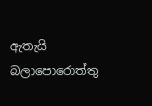ඇතැයි බලාපොරොත්තු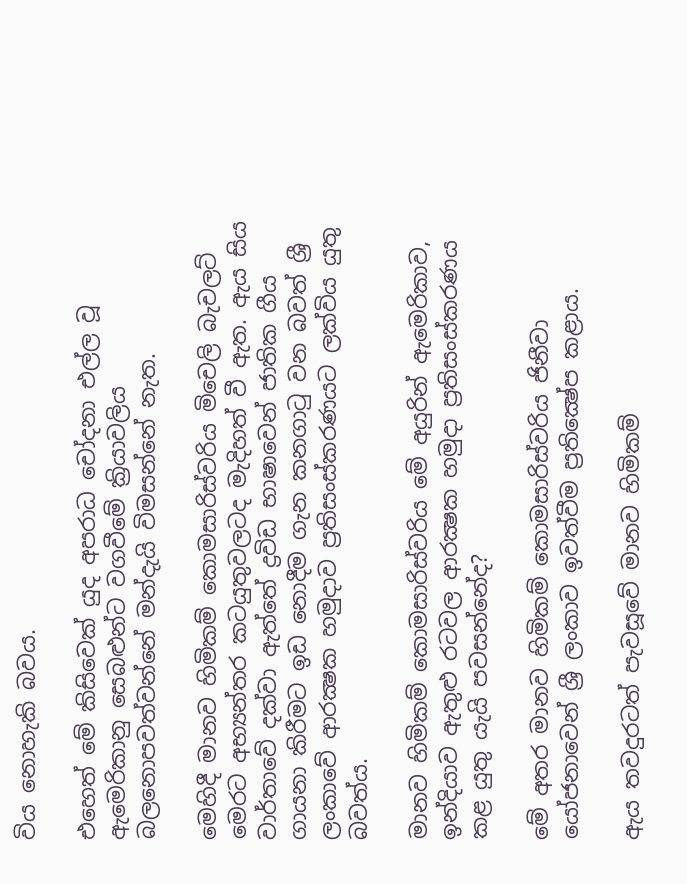විය නොහැකි බවය.

එහෙත් මේ කිසිවෙක් යුද අපරාධ චෝදනා එල්ල වූ ඇමෙරිකානු සෙබළුන්ට වගවීමේ ක්‍රියාවලිය බලනොපවත්වන්නේ මන්දැයි විමසන්නේ නැත.

මෙහිදී මානව හිමිකම් කොමසාරිස්වරිය මිචෙලි බැචලට් මෙරට අභ්‍යන්තර කටයුතුවලටද මැදිහත් වී ඇත. ඇය සිය වාර්තාවේ දක්වා ඇත්තේ ද්‍රවිඩ භාෂාවෙන් ජාතික ගීය ගායනා කිරීමට ඉඩ නොදීම ගැන කනගාටු වන බවත් ශ්‍රී ලංකාවේ ආරක්‍ෂක හමුදාව ප්‍රතිසංස්කරණයට ලක්විය යුතු බවත්ය.

මානව හිමිකම් කොමසාරිස්වරිය මේ අයුරින් ඇමෙරිකාව, ඉන්දියාව ඇතුළු රටවල ආරක්‍ෂක හමුදා ප්‍රතිසංස්කරණය කළ යුතු යැයි පවසන්නේද?

මේ අතර මානව හිමිකම් කොමසාරිස්වරිය ජිනීවා යෝජනාවෙන් ශ්‍රී ලංකාව ඉවත්වීම ප්‍රතික්‍ෂේප කළාය.

ඇය තවදුරටත් පැවසූවේ මානව හිමිකම්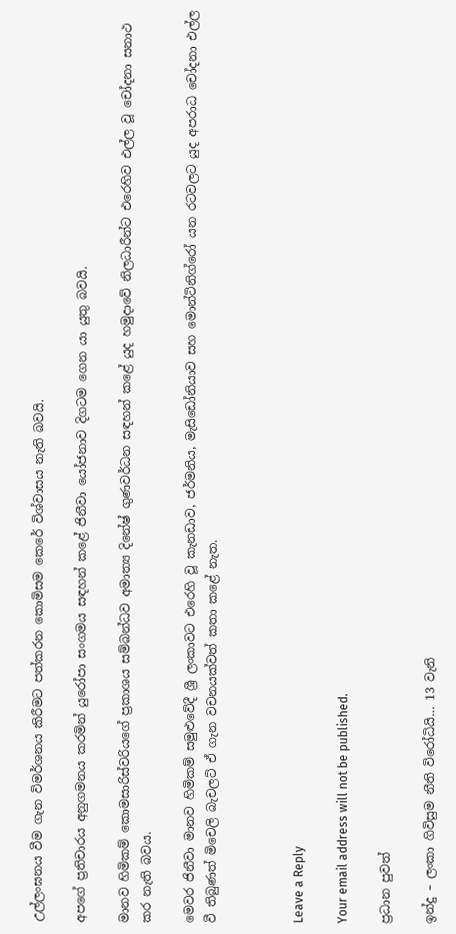උල්ලංඝනය වීම ගැන විමර්ශනය කිරීමට පත්කරන කොමිසම කෙරේ විශ්වාසය නැති බවයි.

අපගේ ප්‍රතිචාරය අනුගමනය කරමින් යුරෝපා සංගමය සඳහන් කළේ ජිනීවා යෝජනාව දිගටම ගෙන යා යුතු බවයි.

මානව හිමිකම් කොමසාරිස්වරියගේ ප්‍රකාශය සම්බන්ධව අමාත්‍ය දිනේෂ් ගුණවර්ධන සඳහන් කළේ යුද හමුදාවේ නිලධාරීන්ට එරෙහිව එල්ල වූ චෝදනා සනාථ කර නැති බවය.

මෙවර ජිනීවා මානව හිමිකම් සමුළුවේදී ශ්‍රී ලංකාවට එරෙහි වූ කැනඩාව, ජර්මනිය, මැසිඩෝනියාව සහ මොන්ටිනිග්රෝ යන රටවලට යුද අපරාධ චෝදනා එල්ල වී තිබුණත් මිචෙලි බැචලට් ඒ ගැන වචනයක්වත් කතා කළේ නැත.



Leave a Reply

Your email address will not be published.

ප්‍රධාන පුවත්

ඉන්දු – ලංකා ගිවිසුම නීති විරෝධියි… 13 වැනි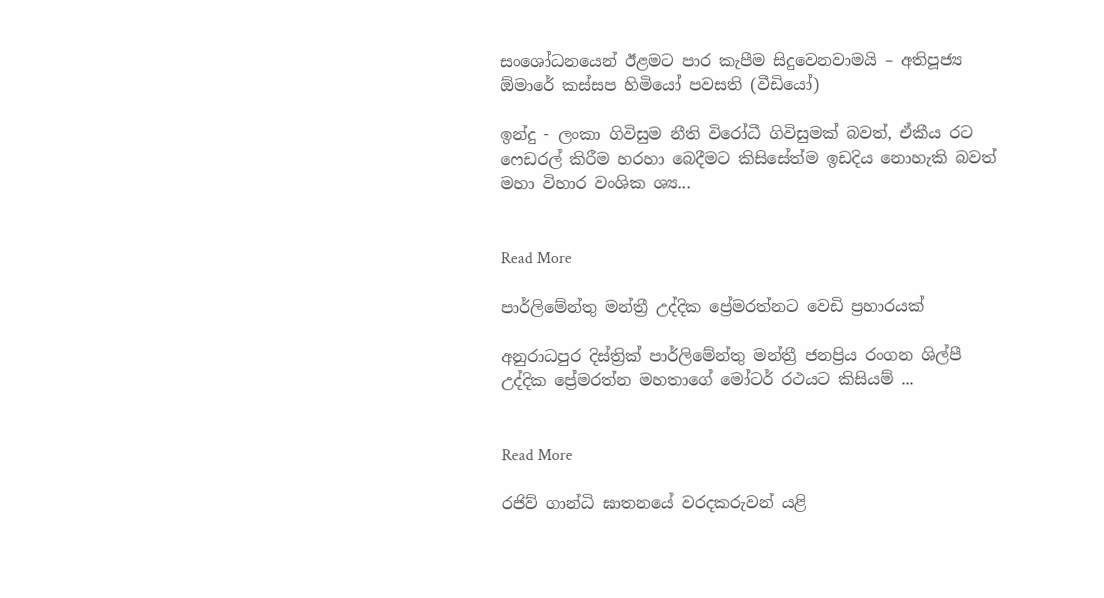සංශෝධනයෙන් ඊළමට පාර කැපීම සිදුවෙනවාමයි – අතිපූජ්‍ය ඕමාරේ කස්සප හිමියෝ පවසති (වීඩියෝ)

ඉන්දු - ලංකා ගිවිසුම නීති විරෝධී ගිවිසුමක් බවත්, ඒකීය රට ෆෙඩරල් කිරීම හරහා බෙදීමට කිසිසේත්ම ඉඩදිය නොහැකි බවත් මහා විහාර වංශික ශ්‍ය...


Read More

පාර්ලිමේන්තු මන්ත්‍රී උද්දික ප්‍රේමරත්නට වෙඩි ප්‍රහාරයක්

අනුරාධපුර දිස්ත්‍රික් පාර්ලිමේන්තු මන්ත්‍රී ජනප්‍රිය රංගන ශිල්පී උද්දික ප්‍රේමරත්න මහතාගේ මෝටර් රථයට කිසියම් ...


Read More

රජිව් ගාන්ධි ඝාතනයේ වරදකරුවන් යළි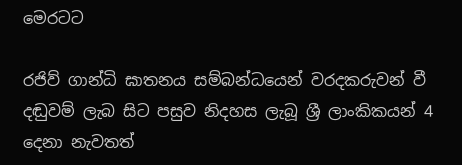මෙරටට

රජිව් ගාන්ධි ඝාතනය සම්බන්ධයෙන් වරදකරුවන් වී දඬුවම් ලැබ සිට පසුව නිදහස ලැබූ ශ්‍රී ලාංකිකයන් 4 දෙනා නැවතත්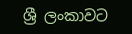ශ්‍රී ලංකාවට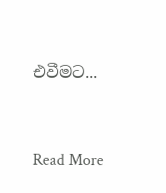එවීමට...


Read More